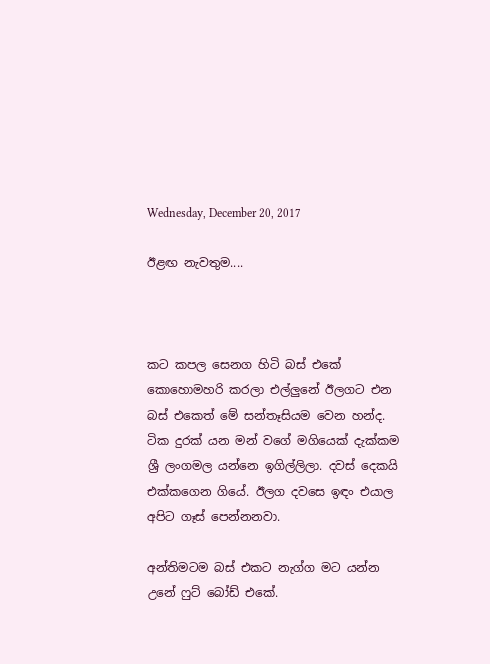Wednesday, December 20, 2017

ඊළඟ නැවතුම....



කට කපල සෙනග හිටි බස් එකේ කොහොමහරි කරලා එල්ලුනේ ඊලගට එන බස් එකෙත් මේ සන්තෑසියම වෙන හන්ද. ටික දුරක් යන මන් වගේ මගියෙක් දැක්කම ශ්‍රී ලංගමල යන්නෙ ඉගිල්ලිලා. දවස් දෙකයි එක්කගෙන ගියේ. ඊලග දවසෙ ඉඳං එයාල අපිට ගෑස් පෙන්නනවා.

අන්තිමටම බස් එකට නැග්ග මට යන්න උනේ ෆුට් බෝඩ් එකේ.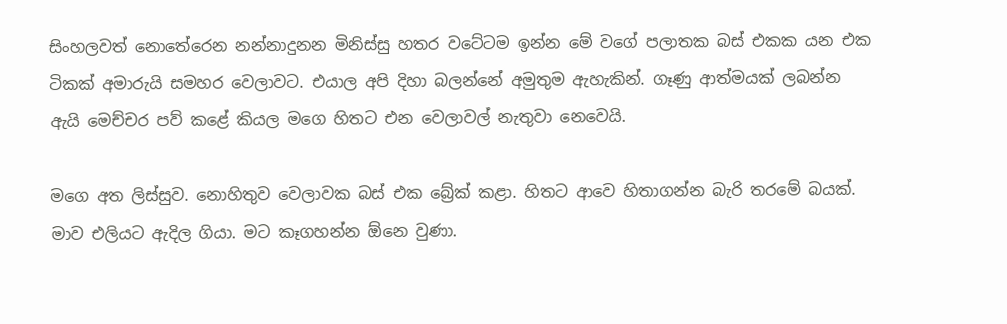සිංහලවත් නොතේරෙන නන්නාදුනන මිනිස්සු හතර වටේටම ඉන්න මේ වගේ පලාතක බස් එකක යන එක ටිකක් අමාරුයි සමහර වෙලාවට. එයාල අපි දිහා බලන්නේ අමුතුම ඇහැකින්. ගෑණු ආත්මයක් ලබන්න ඇයි මෙච්චර පව් කළේ කියල මගෙ හිතට එන වෙලාවල් නැතුවා නෙවෙයි.

මගෙ අත ලිස්සුව. නොහිතුව වෙලාවක බස් එක බ්‍රේක් කළා. හිතට ආවෙ හිතාගන්න බැරි තරමේ බයක්. මාව එලියට ඇදිල ගියා. මට කෑගහන්න ඕනෙ වුණා.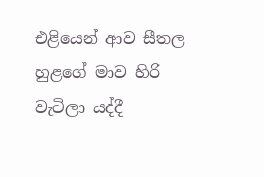එළියෙන් ආව සීතල හුළගේ මාව හිරි වැටිලා යද්දී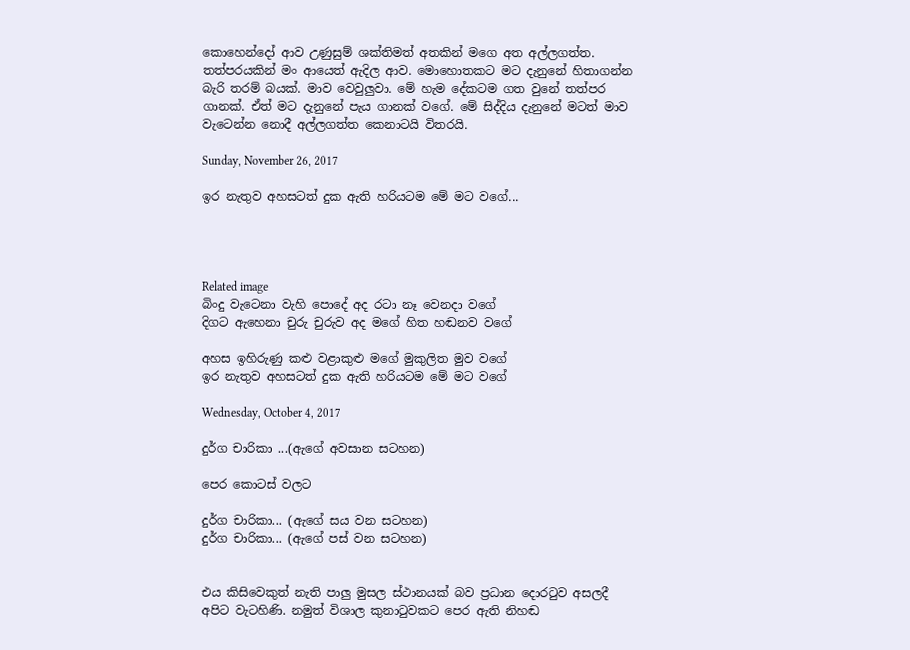කොහෙන්දෝ ආව උණුසුම් ශක්තිමත් අතකින් මගෙ අත අල්ලගත්ත. තත්පරයකින් මං ආයෙත් ඇදිල ආව. මොහොතකට මට දැනුනේ හිතාගන්න බැරි තරම් බයක්. මාව වෙවුලුවා. මේ හැම දේකටම ගත වුනේ තත්පර ගානක්. ඒත් මට දැනුනේ පැය ගානක් වගේ. මේ සිද්දිය දැනුනේ මටත් මාව වැටෙන්න නොදී අල්ලගත්ත කෙනාටයි විතරයි.

Sunday, November 26, 2017

ඉර නැතුව අහසටත් දුක ඇති හරියටම මේ මට වගේ...




Related image
බිංදු වැටෙනා වැහි පොදේ අද රටා නෑ වෙනදා වගේ
දිගට ඇහෙනා චුරු චුරුව අද මගේ හිත හඬනව වගේ

අහස ඉහිරුණු කළු වළාකුළු මගේ මුකුලිත මුව වගේ
ඉර නැතුව අහසටත් දුක ඇති හරියටම මේ මට වගේ

Wednesday, October 4, 2017

දුර්ග චාරිකා ...(ඇගේ අවසාන සටහන)

පෙර කොටස් වලට

දුර්ග චාරිකා... (ඇගේ සය වන සටහන)
දුර්ග චාරිකා... (ඇගේ පස් වන සටහන)


එය කිසිවෙකුත් නැති පාලු මුසල ස්ථානයක් බව ප්‍රධාන දොරටුව අසලදී අපිට වැටහිණි. නමුත් විශාල කුනාටුවකට පෙර ඇති නිහඬ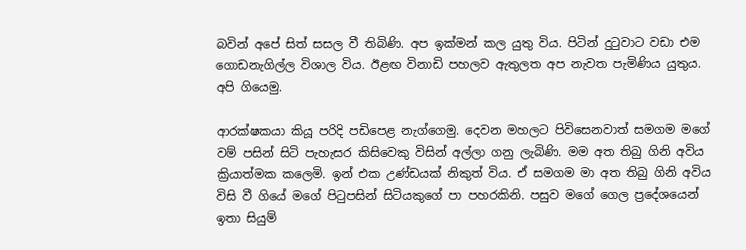බවින් අපේ සිත් සසල වී තිබිණි. අප ඉක්මන් කල යුතු විය. පිටින් දුටුවාට වඩා එම ගොඩනැගිල්ල විශාල විය. ඊළඟ විනාඩි පහලව ඇතුලත අප නැවත පැමිණිය යුතුය.  අපි ගියෙමු.

ආරක්ෂකයා කියූ පරිදි පඩිපෙළ නැග්ගෙමු. දෙවන මහලට පිවිසෙනවාත් සමගම මගේ වම් පසින් සිටි පැහැසර කිසිවෙකු විසින් අල්ලා ගනු ලැබිණි. මම අත තිබු ගිනි අවිය ක්‍රියාත්මක කලෙමි. ඉන් එක උණ්ඩයක් නිකුත් විය. ඒ සමගම මා අත තිබු ගිනි අවිය විසි වී ගියේ මගේ පිටුපසින් සිටියකුගේ පා පහරකිනි. පසුව මගේ ගෙල ප්‍රදේශයෙන් ඉතා සියුම්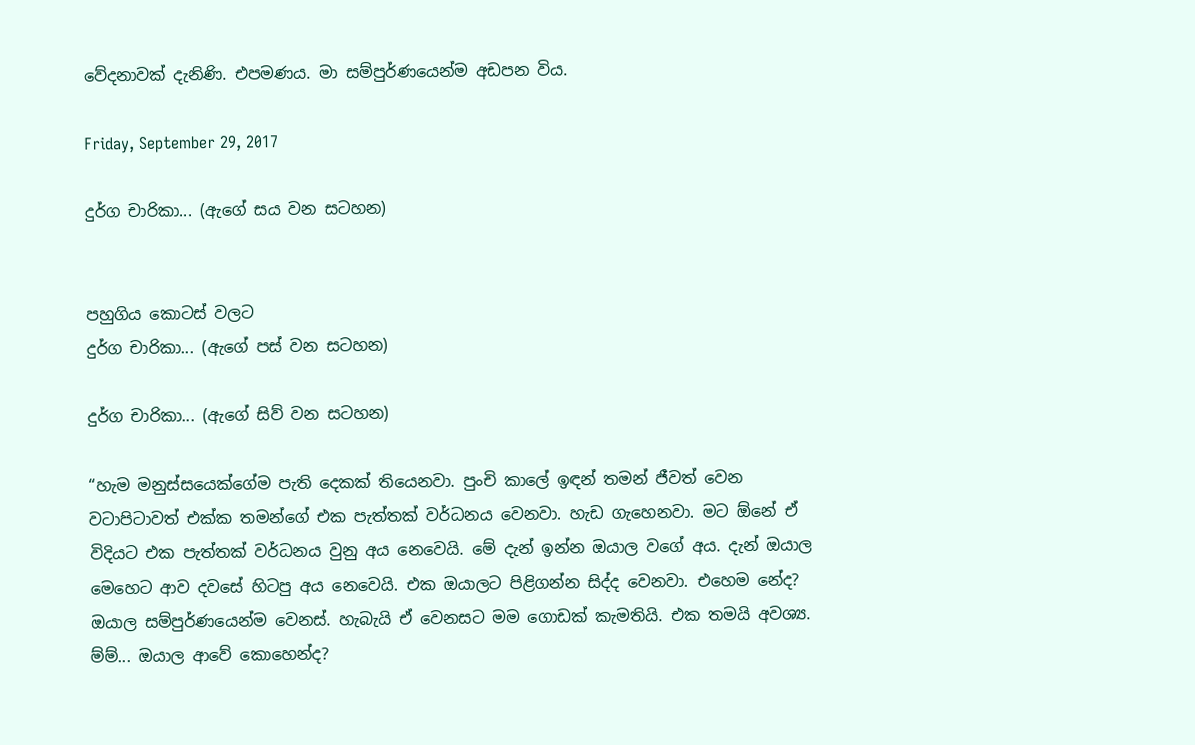වේදනාවක් දැනිණි. එපමණය. මා සම්පුර්ණයෙන්ම අඩපන විය.

Friday, September 29, 2017

දුර්ග චාරිකා... (ඇගේ සය වන සටහන)


පහුගිය කොටස් වලට
දුර්ග චාරිකා... (ඇගේ පස් වන සටහන)

දුර්ග චාරිකා... (ඇගේ සිව් වන සටහන)

“හැම මනුස්සයෙක්ගේම පැති දෙකක් තියෙනවා. පුංචි කාලේ ඉඳන් තමන් ජීවත් වෙන වටාපිටාවත් එක්ක තමන්ගේ එක පැත්තක් වර්ධනය වෙනවා. හැඩ ගැහෙනවා. මට ඕනේ ඒ විදියට එක පැත්තක් වර්ධනය වුනු අය නෙවෙයි. මේ දැන් ඉන්න ඔයාල වගේ අය. දැන් ඔයාල මෙහෙට ආව දවසේ හිටපු අය නෙවෙයි. එක ඔයාලට පිළිගන්න සිද්ද වෙනවා. එහෙම නේද? ඔයාල සම්පුර්ණයෙන්ම වෙනස්. හැබැයි ඒ වෙනසට මම ගොඩක් කැමතියි. එක තමයි අවශ්‍ය. ම්ම්... ඔයාල ආවේ කොහෙන්ද?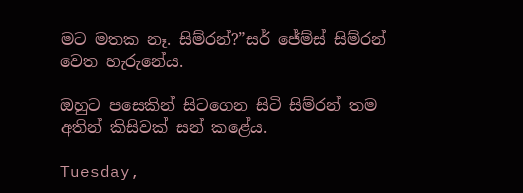මට මතක නෑ. සිම්රන්?”සර් ජේම්ස් සිම්රන් වෙත හැරුනේය.

ඔහුට පසෙකින් සිටගෙන සිටි සිම්රන් තම අතින් කිසිවක් සන් කළේය.

Tuesday,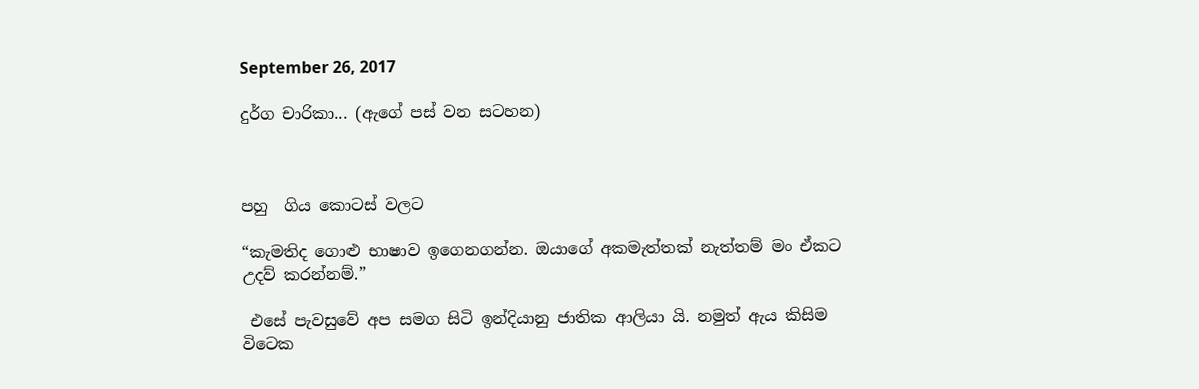September 26, 2017

දුර්ග චාරිකා... (ඇගේ පස් වන සටහන)



පහු  ගිය කොටස් වලට

“කැමතිද ගොළු භාෂාව ඉගෙනගන්න. ඔයාගේ අකමැත්තක් නැත්තම් මං ඒකට උදව් කරන්නම්.”

 එසේ පැවසුවේ අප සමග සිටි ඉන්දියානු ජාතික ආලියා යි. නමුත් ඇය කිසිම විටෙක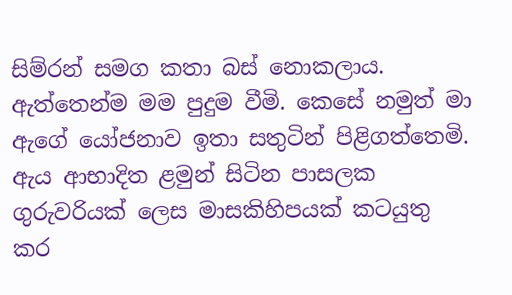සිම්රන් සමග කතා බස් නොකලාය. ඇත්තෙන්ම මම පුදුම වීමි. කෙසේ නමුත් මා ඇගේ යෝජනාව ඉතා සතුටින් පිළිගත්තෙමි. ඇය ආභාදිත ළමුන් සිටින පාසලක ගුරුවරියක් ලෙස මාසකිහිපයක් කටයුතු කර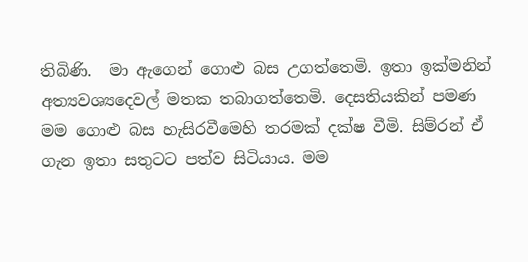තිබිණි.  මා ඇගෙන් ගොළු බස උගත්තෙමි. ඉතා ඉක්මනින් අත්‍යවශ්‍යදෙවල් මතක තබාගත්තෙමි. දෙසතියකින් පමණ මම ගොළු බස හැසිරවීමෙහි තරමක් දක්ෂ වීමි. සිම්රන් ඒ ගැන ඉතා සතුටට පත්ව සිටියාය. මම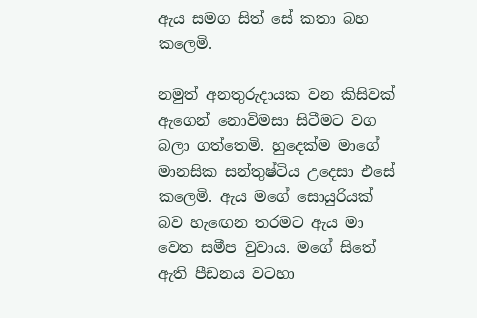ඇය සමග සිත් සේ කතා බහ
කලෙමි.

නමුත් අනතුරුදායක වන කිසිවක් ඇගෙන් නොවිමසා සිටීමට වග බලා ගත්තෙමි. හුදෙක්ම මාගේ මානසික සන්තුෂ්ටිය උදෙසා එසේ කලෙමි. ඇය මගේ සොයුරියක් බව හැඟෙන තරමට ඇය මා වෙත සමීප වුවාය. මගේ සිතේ ඇති පීඩනය වටහා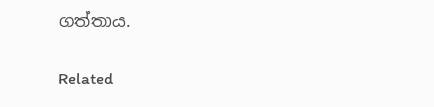ගත්තාය.

Related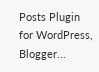Posts Plugin for WordPress, Blogger...